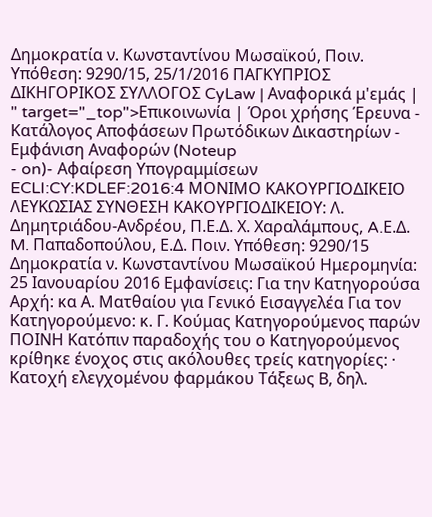Δημοκρατία ν. Κωνσταντίνου Μωσαϊκού, Ποιν. Υπόθεση: 9290/15, 25/1/2016 ΠΑΓΚΥΠΡΙΟΣ ΔΙΚΗΓΟΡΙΚΟΣ ΣΥΛΛΟΓΟΣ CyLaw | Αναφορικά μ'εμάς | " target="_top">Επικοινωνία | Όροι χρήσης Έρευνα - Κατάλογος Αποφάσεων Πρωτόδικων Δικαστηρίων - Εμφάνιση Αναφορών (Noteup
- on)- Αφαίρεση Υπογραμμίσεων ECLI:CY:KDLEF:2016:4 ΜΟΝΙΜΟ ΚΑΚΟΥΡΓΙΟΔΙΚΕΙΟ ΛΕΥΚΩΣΙΑΣ ΣΥΝΘΕΣΗ ΚΑΚΟΥΡΓΙΟΔΙΚΕΙΟΥ: Λ. Δημητριάδου-Ανδρέου, Π.Ε.Δ. Χ. Χαραλάμπους, A.Ε.Δ. M. Παπαδοπούλου, Ε.Δ. Ποιν. Υπόθεση: 9290/15 Δημοκρατία ν. Κωνσταντίνου Μωσαϊκού Ημερομηνία: 25 Ιανουαρίου 2016 Εμφανίσεις: Για την Κατηγορούσα Αρχή: κα Α. Ματθαίου για Γενικό Εισαγγελέα Για τον Κατηγορούμενο: κ. Γ. Κούμας Κατηγορούμενος παρών ΠΟΙΝΗ Κατόπιν παραδοχής του ο Κατηγορούμενος κρίθηκε ένοχος στις ακόλουθες τρείς κατηγορίες: · Κατοχή ελεγχομένου φαρμάκου Τάξεως Β, δηλ.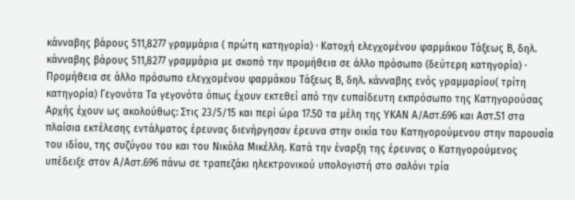κάνναβης βάρους 511,8277 γραμμάρια ( πρώτη κατηγορία) · Κατοχή ελεγχομένου φαρμάκου Τάξεως Β, δηλ. κάνναβης βάρους 511,8277 γραμμάρια με σκοπό την προμήθεια σε άλλο πρόσωπο (δεύτερη κατηγορία) · Προμήθεια σε άλλο πρόσωπο ελεγχομένου φαρμάκου Τάξεως Β, δηλ. κάνναβης ενός γραμμαρίου( τρίτη κατηγορία) Γεγονότα Τα γεγονότα όπως έχουν εκτεθεί από την ευπαίδευτη εκπρόσωπο της Κατηγορούσας Αρχής έχουν ως ακολούθως: Στις 23/5/15 και περί ώρα 17.50 τα μέλη της ΥΚΑΝ Α/Αστ.696 και Αστ.51 στα πλαίσια εκτέλεσης εντάλματος έρευνας διενήργησαν έρευνα στην οικία του Κατηγορούμενου στην παρουσία του ιδίου, της συζύγου του και του Νικόλα Μικέλλη. Κατά την έναρξη της έρευνας ο Κατηγορούμενος υπέδειξε στον Α/Αστ.696 πάνω σε τραπεζάκι ηλεκτρονικού υπολογιστή στο σαλόνι τρία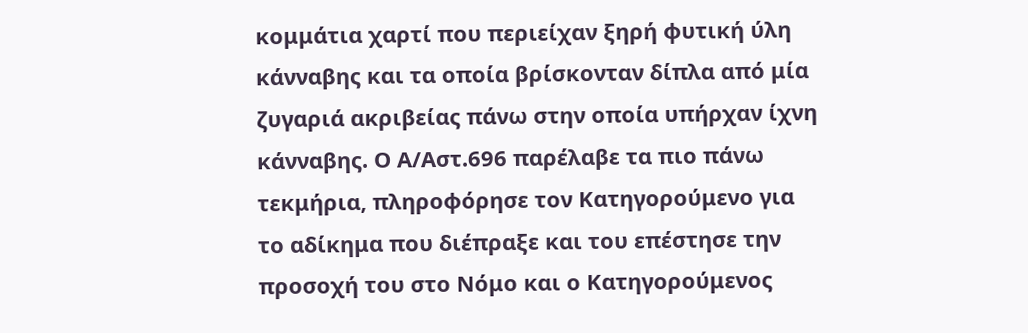κομμάτια χαρτί που περιείχαν ξηρή φυτική ύλη κάνναβης και τα οποία βρίσκονταν δίπλα από μία ζυγαριά ακριβείας πάνω στην οποία υπήρχαν ίχνη κάνναβης. Ο Α/Αστ.696 παρέλαβε τα πιο πάνω τεκμήρια, πληροφόρησε τον Κατηγορούμενο για το αδίκημα που διέπραξε και του επέστησε την προσοχή του στο Νόμο και ο Κατηγορούμενος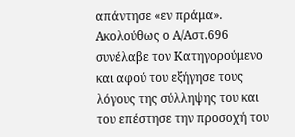απάντησε «εν πράμα». Ακολούθως ο Α/Αστ.696 συνέλαβε τον Κατηγορούμενο και αφού του εξήγησε τους λόγους της σύλληψης του και του επέστησε την προσοχή του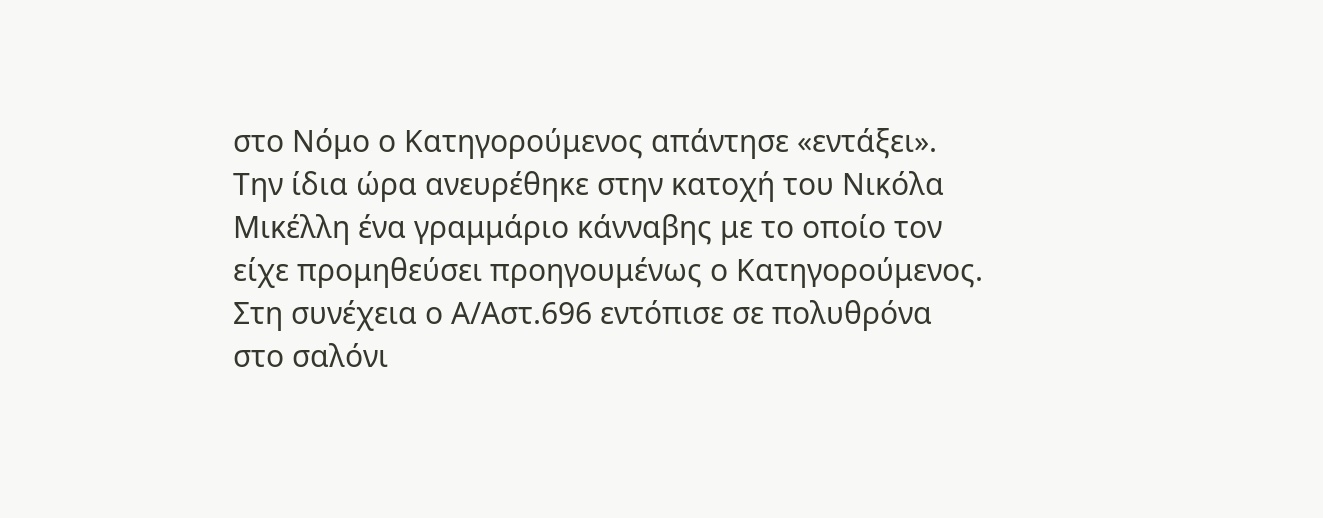στο Νόμο ο Κατηγορούμενος απάντησε «εντάξει». Την ίδια ώρα ανευρέθηκε στην κατοχή του Νικόλα Μικέλλη ένα γραμμάριο κάνναβης με το οποίο τον είχε προμηθεύσει προηγουμένως ο Κατηγορούμενος. Στη συνέχεια ο Α/Αστ.696 εντόπισε σε πολυθρόνα στο σαλόνι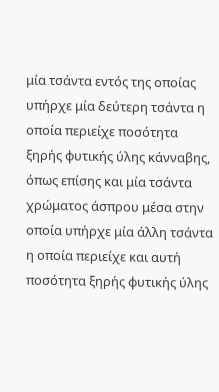μία τσάντα εντός της οποίας υπήρχε μία δεύτερη τσάντα η οποία περιείχε ποσότητα ξηρής φυτικής ύλης κάνναβης, όπως επίσης και μία τσάντα χρώματος άσπρου μέσα στην οποία υπήρχε μία άλλη τσάντα η οποία περιείχε και αυτή ποσότητα ξηρής φυτικής ύλης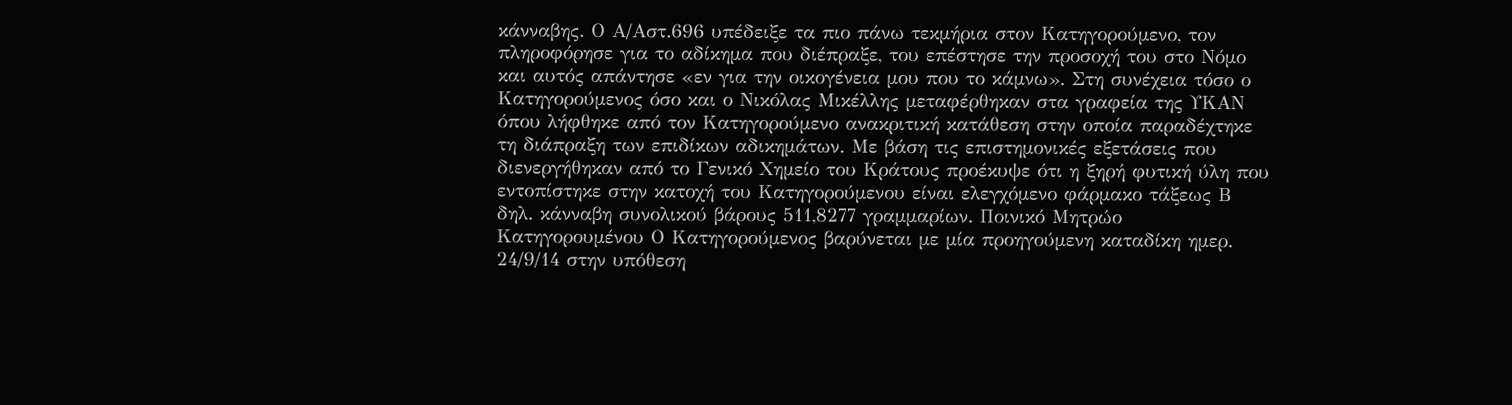κάνναβης. Ο Α/Αστ.696 υπέδειξε τα πιο πάνω τεκμήρια στον Κατηγορούμενο, τον πληροφόρησε για το αδίκημα που διέπραξε, του επέστησε την προσοχή του στο Νόμο και αυτός απάντησε «εν για την οικογένεια μου που το κάμνω». Στη συνέχεια τόσο ο Κατηγορούμενος όσο και ο Νικόλας Μικέλλης μεταφέρθηκαν στα γραφεία της ΥΚΑΝ όπου λήφθηκε από τον Κατηγορούμενο ανακριτική κατάθεση στην οποία παραδέχτηκε τη διάπραξη των επιδίκων αδικημάτων. Με βάση τις επιστημονικές εξετάσεις που διενεργήθηκαν από το Γενικό Χημείο του Κράτους προέκυψε ότι η ξηρή φυτική ύλη που εντοπίστηκε στην κατοχή του Κατηγορούμενου είναι ελεγχόμενο φάρμακο τάξεως Β δηλ. κάνναβη συνολικού βάρους 511,8277 γραμμαρίων. Ποινικό Μητρώο Κατηγορουμένου Ο Κατηγορούμενος βαρύνεται με μία προηγούμενη καταδίκη ημερ. 24/9/14 στην υπόθεση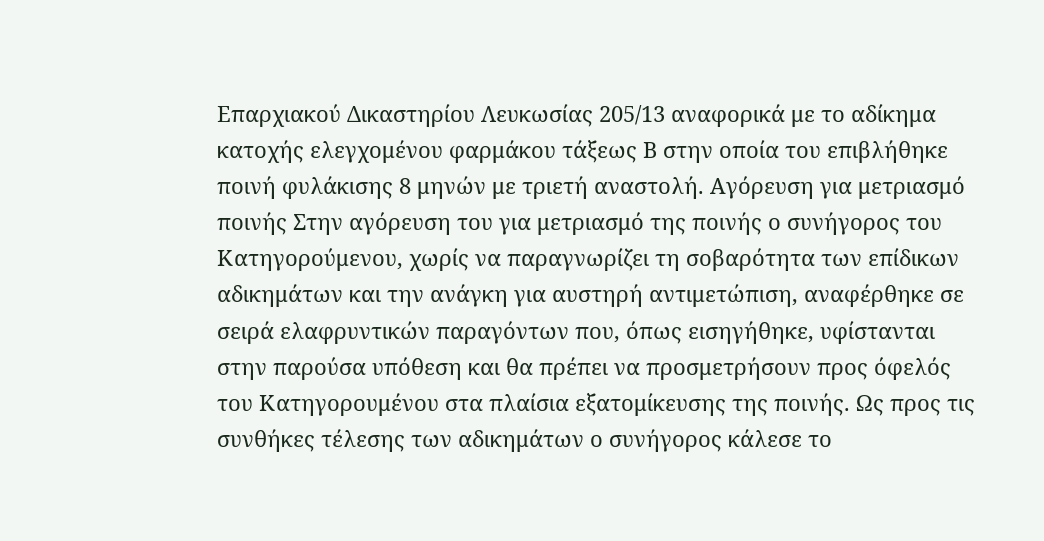Επαρχιακού Δικαστηρίου Λευκωσίας 205/13 αναφορικά με το αδίκημα κατοχής ελεγχομένου φαρμάκου τάξεως Β στην οποία του επιβλήθηκε ποινή φυλάκισης 8 μηνών με τριετή αναστολή. Αγόρευση για μετριασμό ποινής Στην αγόρευση του για μετριασμό της ποινής ο συνήγορος του Κατηγορούμενου, χωρίς να παραγνωρίζει τη σοβαρότητα των επίδικων αδικημάτων και την ανάγκη για αυστηρή αντιμετώπιση, αναφέρθηκε σε σειρά ελαφρυντικών παραγόντων που, όπως εισηγήθηκε, υφίστανται στην παρούσα υπόθεση και θα πρέπει να προσμετρήσουν προς όφελός του Κατηγορουμένου στα πλαίσια εξατομίκευσης της ποινής. Ως προς τις συνθήκες τέλεσης των αδικημάτων ο συνήγορος κάλεσε το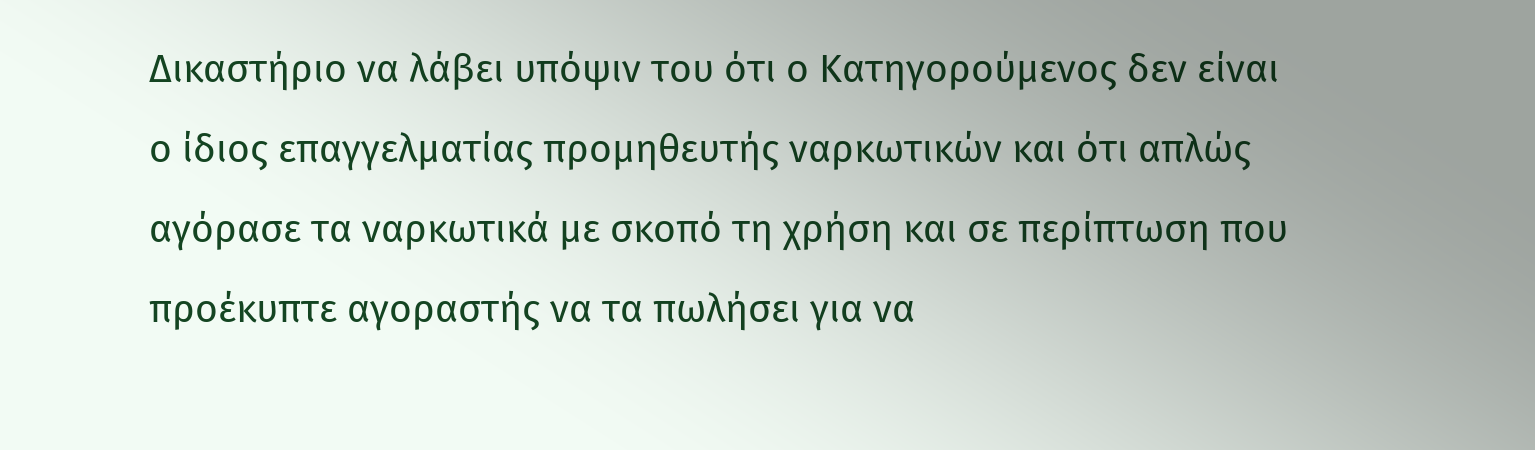Δικαστήριο να λάβει υπόψιν του ότι ο Κατηγορούμενος δεν είναι ο ίδιος επαγγελματίας προμηθευτής ναρκωτικών και ότι απλώς αγόρασε τα ναρκωτικά με σκοπό τη χρήση και σε περίπτωση που προέκυπτε αγοραστής να τα πωλήσει για να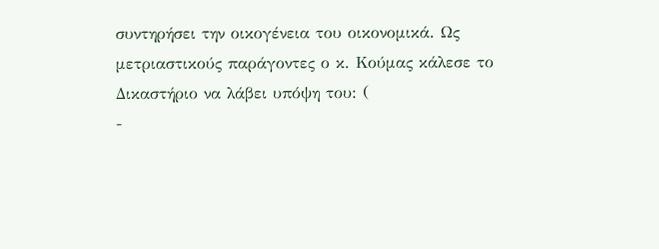συντηρήσει την οικογένεια του οικονομικά. Ως μετριαστικούς παράγοντες ο κ. Κούμας κάλεσε το Δικαστήριο να λάβει υπόψη του: (
-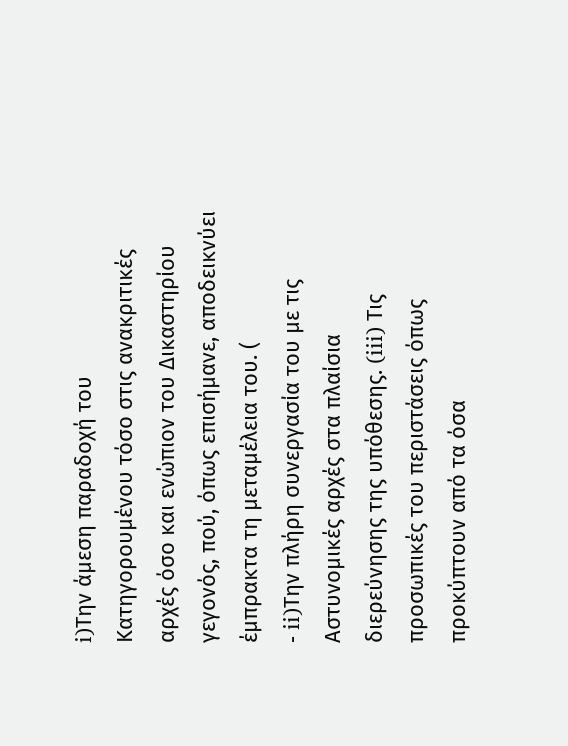i)Την άμεση παραδοχή του Κατηγορουμένου τόσο στις ανακριτικές αρχές όσο και ενώπιον του Δικαστηρίου γεγονός, πού, όπως επισήμανε, αποδεικνύει έμπρακτα τη μεταμέλεια του. (
- ii)Την πλήρη συνεργασία του με τις Αστυνομικές αρχές στα πλαίσια διερεύνησης της υπόθεσης. (iii) Τις προσωπικές του περιστάσεις όπως προκύπτουν από τα όσα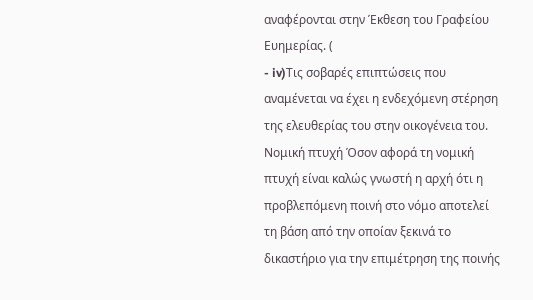αναφέρονται στην Έκθεση του Γραφείου Ευημερίας. (
- iv)Τις σοβαρές επιπτώσεις που αναμένεται να έχει η ενδεχόμενη στέρηση της ελευθερίας του στην οικογένεια του. Νομική πτυχή Όσον αφορά τη νομική πτυχή είναι καλώς γνωστή η αρχή ότι η προβλεπόμενη ποινή στο νόμο αποτελεί τη βάση από την οποίαν ξεκινά το δικαστήριο για την επιμέτρηση της ποινής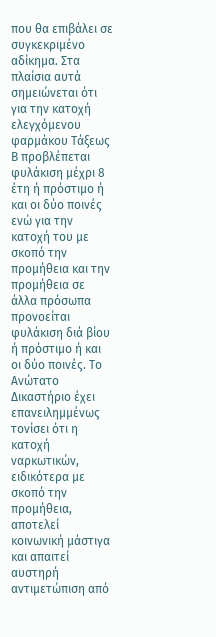που θα επιβάλει σε συγκεκριμένο αδίκημα. Στα πλαίσια αυτά σημειώνεται ότι για την κατοχή ελεγχόμενου φαρμάκου Τάξεως Β προβλέπεται φυλάκιση μέχρι 8 έτη ή πρόστιμο ή και οι δύο ποινές ενώ για την κατοχή του με σκοπό την προμήθεια και την προμήθεια σε άλλα πρόσωπα προνοείται φυλάκιση διά βίου ή πρόστιμο ή και οι δύο ποινές. Το Ανώτατο Δικαστήριο έχει επανειλημμένως τονίσει ότι η κατοχή ναρκωτικών, ειδικότερα με σκοπό την προμήθεια, αποτελεί κοινωνική μάστιγα και απαιτεί αυστηρή αντιμετώπιση από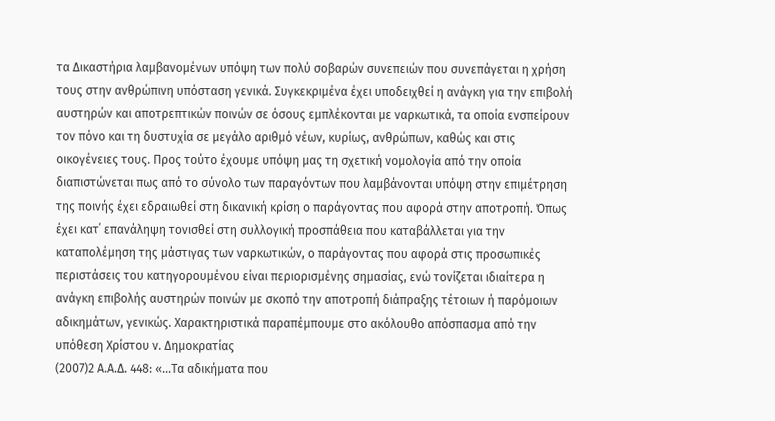τα Δικαστήρια λαμβανομένων υπόψη των πολύ σοβαρών συνεπειών που συνεπάγεται η χρήση τους στην ανθρώπινη υπόσταση γενικά. Συγκεκριμένα έχει υποδειχθεί η ανάγκη για την επιβολή αυστηρών και αποτρεπτικών ποινών σε όσους εμπλέκονται με ναρκωτικά, τα οποία ενσπείρουν τον πόνο και τη δυστυχία σε μεγάλο αριθμό νέων, κυρίως, ανθρώπων, καθώς και στις οικογένειες τους. Προς τούτο έχουμε υπόψη μας τη σχετική νομολογία από την οποία διαπιστώνεται πως από το σύνολο των παραγόντων που λαμβάνονται υπόψη στην επιμέτρηση της ποινής έχει εδραιωθεί στη δικανική κρίση ο παράγοντας που αφορά στην αποτροπή. Όπως έχει κατ΄ επανάληψη τονισθεί στη συλλογική προσπάθεια που καταβάλλεται για την καταπολέμηση της μάστιγας των ναρκωτικών, ο παράγοντας που αφορά στις προσωπικές περιστάσεις του κατηγορουμένου είναι περιορισμένης σημασίας, ενώ τονίζεται ιδιαίτερα η ανάγκη επιβολής αυστηρών ποινών με σκοπό την αποτροπή διάπραξης τέτοιων ή παρόμοιων αδικημάτων, γενικώς. Χαρακτηριστικά παραπέμπουμε στο ακόλουθο απόσπασμα από την υπόθεση Χρίστου ν. Δημοκρατίας
(2007)2 Α.Α.Δ. 448: «...Τα αδικήματα που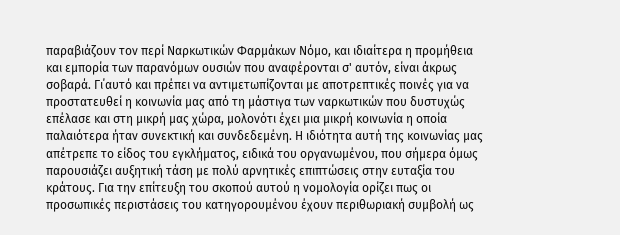παραβιάζουν τον περί Ναρκωτικών Φαρμάκων Νόμο, και ιδιαίτερα η προμήθεια και εμπορία των παρανόμων ουσιών που αναφέρονται σ' αυτόν, είναι άκρως σοβαρά. Γι΄αυτό και πρέπει να αντιμετωπίζονται με αποτρεπτικές ποινές για να προστατευθεί η κοινωνία μας από τη μάστιγα των ναρκωτικών που δυστυχώς επέλασε και στη μικρή μας χώρα, μολονότι έχει μια μικρή κοινωνία η οποία παλαιότερα ήταν συνεκτική και συνδεδεμένη. Η ιδιότητα αυτή της κοινωνίας μας απέτρεπε το είδος του εγκλήματος, ειδικά του οργανωμένου, που σήμερα όμως παρουσιάζει αυξητική τάση με πολύ αρνητικές επιπτώσεις στην ευταξία του κράτους. Για την επίτευξη του σκοπού αυτού η νομολογία ορίζει πως οι προσωπικές περιστάσεις του κατηγορουμένου έχουν περιθωριακή συμβολή ως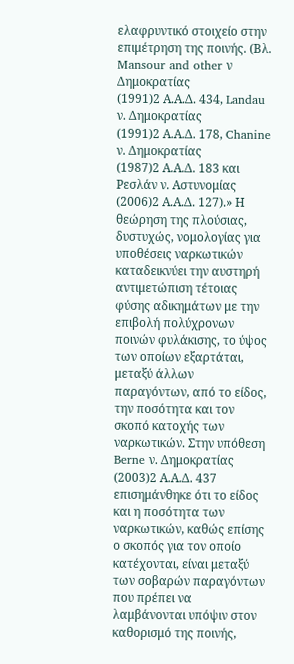ελαφρυντικό στοιχείο στην επιμέτρηση της ποινής. (Βλ. Mansour and other ν Δημοκρατίας
(1991)2 Α.Α.Δ. 434, Landau ν. Δημοκρατίας
(1991)2 Α.Α.Δ. 178, Chanine ν. Δημοκρατίας
(1987)2 Α.Α.Δ. 183 και Ρεσλάν ν. Αστυνομίας
(2006)2 Α.Α.Δ. 127).» Η θεώρηση της πλούσιας, δυστυχώς, νομολογίας για υποθέσεις ναρκωτικών καταδεικνύει την αυστηρή αντιμετώπιση τέτοιας φύσης αδικημάτων με την επιβολή πολύχρονων ποινών φυλάκισης, το ύψος των οποίων εξαρτάται, μεταξύ άλλων παραγόντων, από το είδος, την ποσότητα και τον σκοπό κατοχής των ναρκωτικών. Στην υπόθεση Berne ν. Δημοκρατίας
(2003)2 Α.Α.Δ. 437 επισημάνθηκε ότι το είδος και η ποσότητα των ναρκωτικών, καθώς επίσης ο σκοπός για τον οποίο κατέχονται, είναι μεταξύ των σοβαρών παραγόντων που πρέπει να λαμβάνονται υπόψιν στον καθορισμό της ποινής,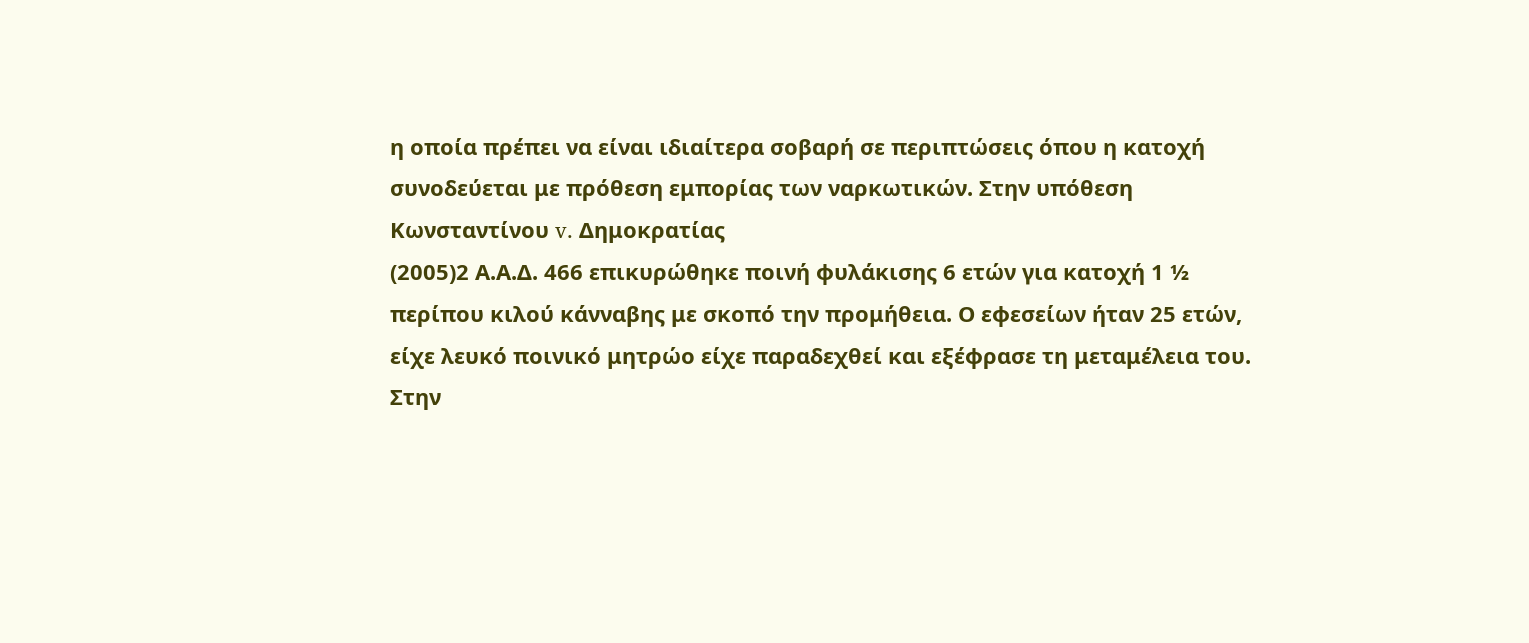η οποία πρέπει να είναι ιδιαίτερα σοβαρή σε περιπτώσεις όπου η κατοχή συνοδεύεται με πρόθεση εμπορίας των ναρκωτικών. Στην υπόθεση Κωνσταντίνου v. Δημοκρατίας
(2005)2 Α.Α.Δ. 466 επικυρώθηκε ποινή φυλάκισης 6 ετών για κατοχή 1 ½ περίπου κιλού κάνναβης με σκοπό την προμήθεια. Ο εφεσείων ήταν 25 ετών, είχε λευκό ποινικό μητρώο είχε παραδεχθεί και εξέφρασε τη μεταμέλεια του. Στην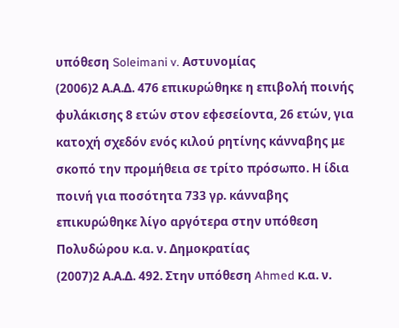υπόθεση Soleimani v. Αστυνομίας
(2006)2 Α.Α.Δ. 476 επικυρώθηκε η επιβολή ποινής φυλάκισης 8 ετών στον εφεσείοντα, 26 ετών, για κατοχή σχεδόν ενός κιλού ρητίνης κάνναβης με σκοπό την προμήθεια σε τρίτο πρόσωπο. Η ίδια ποινή για ποσότητα 733 γρ. κάνναβης επικυρώθηκε λίγο αργότερα στην υπόθεση Πολυδώρου κ.α. ν. Δημοκρατίας
(2007)2 Α.Α.Δ. 492. Στην υπόθεση Ahmed κ.α. ν.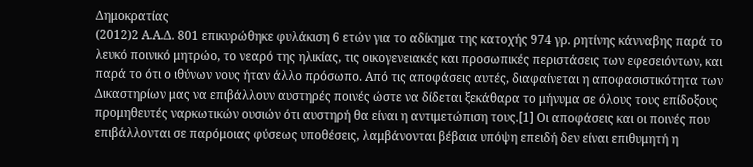Δημοκρατίας
(2012)2 Α.Α.Δ. 801 επικυρώθηκε φυλάκιση 6 ετών για το αδίκημα της κατοχής 974 γρ. ρητίνης κάνναβης παρά το λευκό ποινικό μητρώο, το νεαρό της ηλικίας, τις οικογενειακές και προσωπικές περιστάσεις των εφεσειόντων, και παρά το ότι ο ιθύνων νους ήταν άλλο πρόσωπο. Από τις αποφάσεις αυτές, διαφαίνεται η αποφασιστικότητα των Δικαστηρίων μας να επιβάλλουν αυστηρές ποινές ώστε να δίδεται ξεκάθαρα το μήνυμα σε όλους τους επίδοξους προμηθευτές ναρκωτικών ουσιών ότι αυστηρή θα είναι η αντιμετώπιση τους.[1] Οι αποφάσεις και οι ποινές που επιβάλλονται σε παρόμοιας φύσεως υποθέσεις, λαμβάνονται βέβαια υπόψη επειδή δεν είναι επιθυμητή η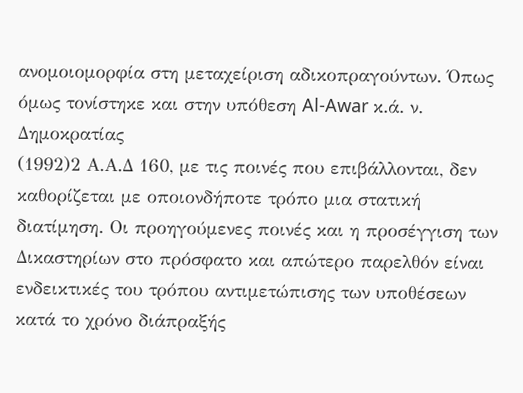ανομοιομορφία στη μεταχείριση αδικοπραγούντων. Όπως όμως τονίστηκε και στην υπόθεση Al-Awar κ.ά. ν. Δημοκρατίας
(1992)2 Α.Α.Δ 160, με τις ποινές που επιβάλλονται, δεν καθορίζεται με οποιονδήποτε τρόπο μια στατική διατίμηση. Οι προηγούμενες ποινές και η προσέγγιση των Δικαστηρίων στο πρόσφατο και απώτερο παρελθόν είναι ενδεικτικές του τρόπου αντιμετώπισης των υποθέσεων κατά το χρόνο διάπραξής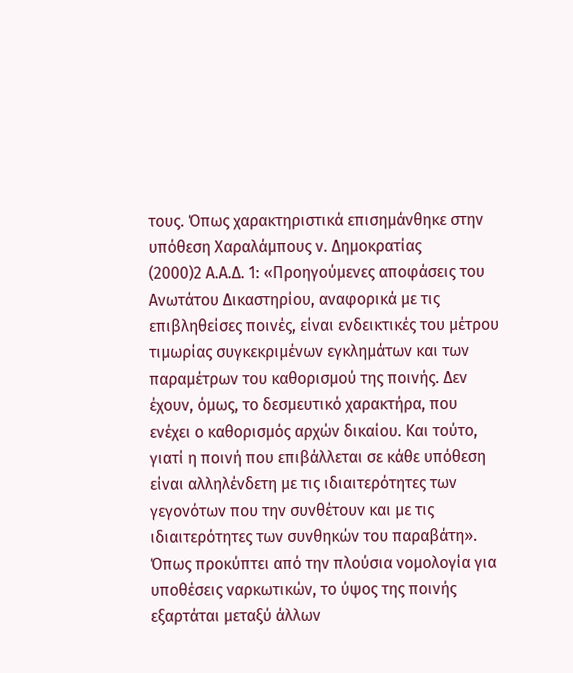τους. Όπως χαρακτηριστικά επισημάνθηκε στην υπόθεση Χαραλάμπους ν. Δημοκρατίας
(2000)2 Α.Α.Δ. 1: «Προηγούμενες αποφάσεις του Ανωτάτου Δικαστηρίου, αναφορικά με τις επιβληθείσες ποινές, είναι ενδεικτικές του μέτρου τιμωρίας συγκεκριμένων εγκλημάτων και των παραμέτρων του καθορισμού της ποινής. Δεν έχουν, όμως, το δεσμευτικό χαρακτήρα, που ενέχει ο καθορισμός αρχών δικαίου. Και τούτο, γιατί η ποινή που επιβάλλεται σε κάθε υπόθεση είναι αλληλένδετη με τις ιδιαιτερότητες των γεγονότων που την συνθέτουν και με τις ιδιαιτερότητες των συνθηκών του παραβάτη». Όπως προκύπτει από την πλούσια νομολογία για υποθέσεις ναρκωτικών, το ύψος της ποινής εξαρτάται μεταξύ άλλων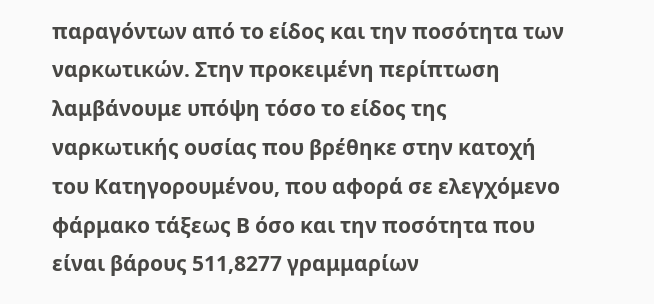παραγόντων από το είδος και την ποσότητα των ναρκωτικών. Στην προκειμένη περίπτωση λαμβάνουμε υπόψη τόσο το είδος της ναρκωτικής ουσίας που βρέθηκε στην κατοχή του Κατηγορουμένου, που αφορά σε ελεγχόμενο φάρμακο τάξεως Β όσο και την ποσότητα που είναι βάρους 511,8277 γραμμαρίων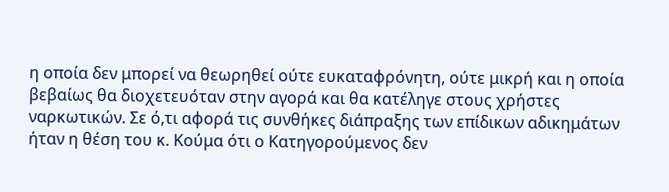η οποία δεν μπορεί να θεωρηθεί ούτε ευκαταφρόνητη, ούτε μικρή και η οποία βεβαίως θα διοχετευόταν στην αγορά και θα κατέληγε στους χρήστες ναρκωτικών. Σε ό,τι αφορά τις συνθήκες διάπραξης των επίδικων αδικημάτων ήταν η θέση του κ. Κούμα ότι ο Κατηγορούμενος δεν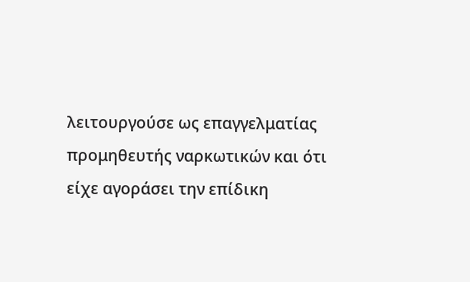λειτουργούσε ως επαγγελματίας προμηθευτής ναρκωτικών και ότι είχε αγοράσει την επίδικη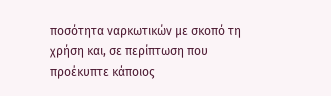ποσότητα ναρκωτικών με σκοπό τη χρήση και, σε περίπτωση που προέκυπτε κάποιος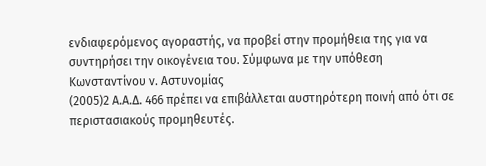ενδιαφερόμενος αγοραστής, να προβεί στην προμήθεια της για να συντηρήσει την οικογένεια του. Σύμφωνα με την υπόθεση Κωνσταντίνου ν. Αστυνομίας
(2005)2 Α.Α.Δ. 466 πρέπει να επιβάλλεται αυστηρότερη ποινή από ότι σε περιστασιακούς προμηθευτές.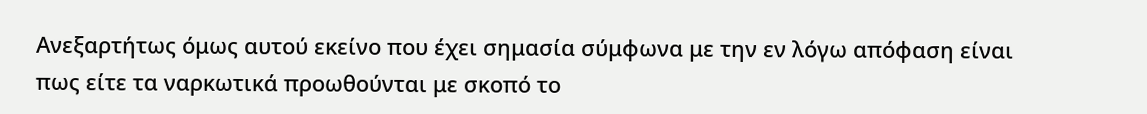Ανεξαρτήτως όμως αυτού εκείνο που έχει σημασία σύμφωνα με την εν λόγω απόφαση είναι πως είτε τα ναρκωτικά προωθούνται με σκοπό το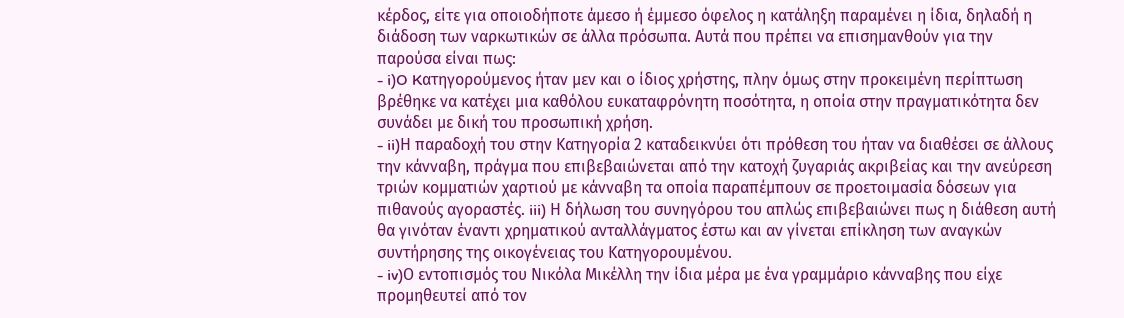κέρδος, είτε για οποιοδήποτε άμεσο ή έμμεσο όφελος η κατάληξη παραμένει η ίδια, δηλαδή η διάδοση των ναρκωτικών σε άλλα πρόσωπα. Αυτά που πρέπει να επισημανθούν για την παρούσα είναι πως:
- i)O Kατηγορούμενος ήταν μεν και ο ίδιος χρήστης, πλην όμως στην προκειμένη περίπτωση βρέθηκε να κατέχει μια καθόλου ευκαταφρόνητη ποσότητα, η οποία στην πραγματικότητα δεν συνάδει με δική του προσωπική χρήση.
- ii)Η παραδοχή του στην Κατηγορία 2 καταδεικνύει ότι πρόθεση του ήταν να διαθέσει σε άλλους την κάνναβη, πράγμα που επιβεβαιώνεται από την κατοχή ζυγαριάς ακριβείας και την ανεύρεση τριών κομματιών χαρτιού με κάνναβη τα οποία παραπέμπουν σε προετοιμασία δόσεων για πιθανούς αγοραστές. iii) Η δήλωση του συνηγόρου του απλώς επιβεβαιώνει πως η διάθεση αυτή θα γινόταν έναντι χρηματικού ανταλλάγματος έστω και αν γίνεται επίκληση των αναγκών συντήρησης της οικογένειας του Κατηγορουμένου.
- iv)Ο εντοπισμός του Νικόλα Μικέλλη την ίδια μέρα με ένα γραμμάριο κάνναβης που είχε προμηθευτεί από τον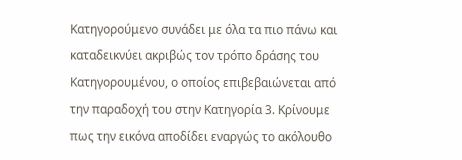Κατηγορούμενο συνάδει με όλα τα πιο πάνω και καταδεικνύει ακριβώς τον τρόπο δράσης του Κατηγορουμένου, ο οποίος επιβεβαιώνεται από την παραδοχή του στην Κατηγορία 3. Κρίνουμε πως την εικόνα αποδίδει εναργώς το ακόλουθο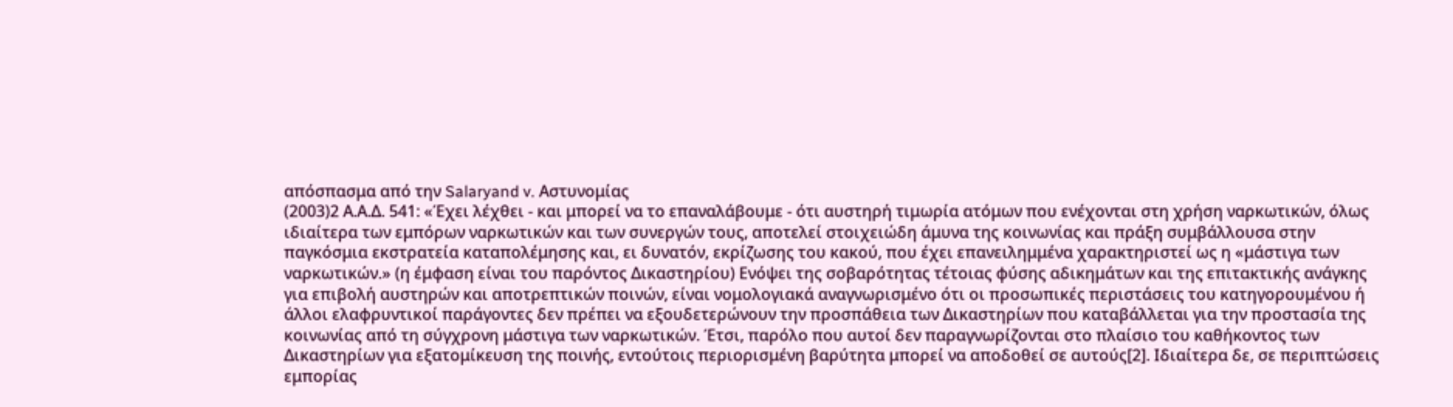απόσπασμα από την Salaryand v. Αστυνομίας
(2003)2 Α.Α.Δ. 541: «Έχει λέχθει - και μπορεί να το επαναλάβουμε - ότι αυστηρή τιμωρία ατόμων που ενέχονται στη χρήση ναρκωτικών, όλως ιδιαίτερα των εμπόρων ναρκωτικών και των συνεργών τους, αποτελεί στοιχειώδη άμυνα της κοινωνίας και πράξη συμβάλλουσα στην παγκόσμια εκστρατεία καταπολέμησης και, ει δυνατόν, εκρίζωσης του κακού, που έχει επανειλημμένα χαρακτηριστεί ως η «μάστιγα των ναρκωτικών.» (η έμφαση είναι του παρόντος Δικαστηρίου) Ενόψει της σοβαρότητας τέτοιας φύσης αδικημάτων και της επιτακτικής ανάγκης για επιβολή αυστηρών και αποτρεπτικών ποινών, είναι νομολογιακά αναγνωρισμένο ότι οι προσωπικές περιστάσεις του κατηγορουμένου ή άλλοι ελαφρυντικοί παράγοντες δεν πρέπει να εξουδετερώνουν την προσπάθεια των Δικαστηρίων που καταβάλλεται για την προστασία της κοινωνίας από τη σύγχρονη μάστιγα των ναρκωτικών. Έτσι, παρόλο που αυτοί δεν παραγνωρίζονται στο πλαίσιο του καθήκοντος των Δικαστηρίων για εξατομίκευση της ποινής, εντούτοις περιορισμένη βαρύτητα μπορεί να αποδοθεί σε αυτούς[2]. Ιδιαίτερα δε, σε περιπτώσεις εμπορίας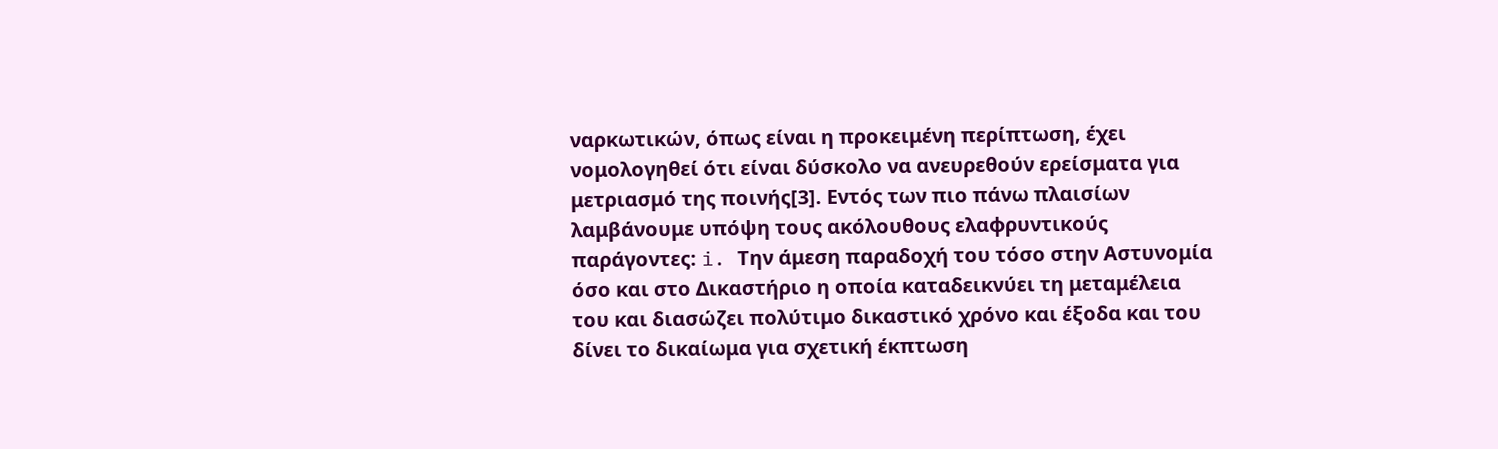ναρκωτικών, όπως είναι η προκειμένη περίπτωση, έχει νομολογηθεί ότι είναι δύσκολο να ανευρεθούν ερείσματα για μετριασμό της ποινής[3]. Εντός των πιο πάνω πλαισίων λαμβάνουμε υπόψη τους ακόλουθους ελαφρυντικούς παράγοντες: i. Την άμεση παραδοχή του τόσο στην Αστυνομία όσο και στο Δικαστήριο η οποία καταδεικνύει τη μεταμέλεια του και διασώζει πολύτιμο δικαστικό χρόνο και έξοδα και του δίνει το δικαίωμα για σχετική έκπτωση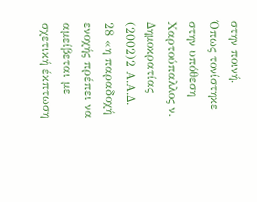στην ποινή. Όπως τονίστηκε στην υπόθεση Χαρτούπαλλος ν. Δημοκρατίας
(2002)2 Α.Α.Δ. 28 «η παραδοχή ενοχής πρέπει να αμείβεται με σχετική έκπτωση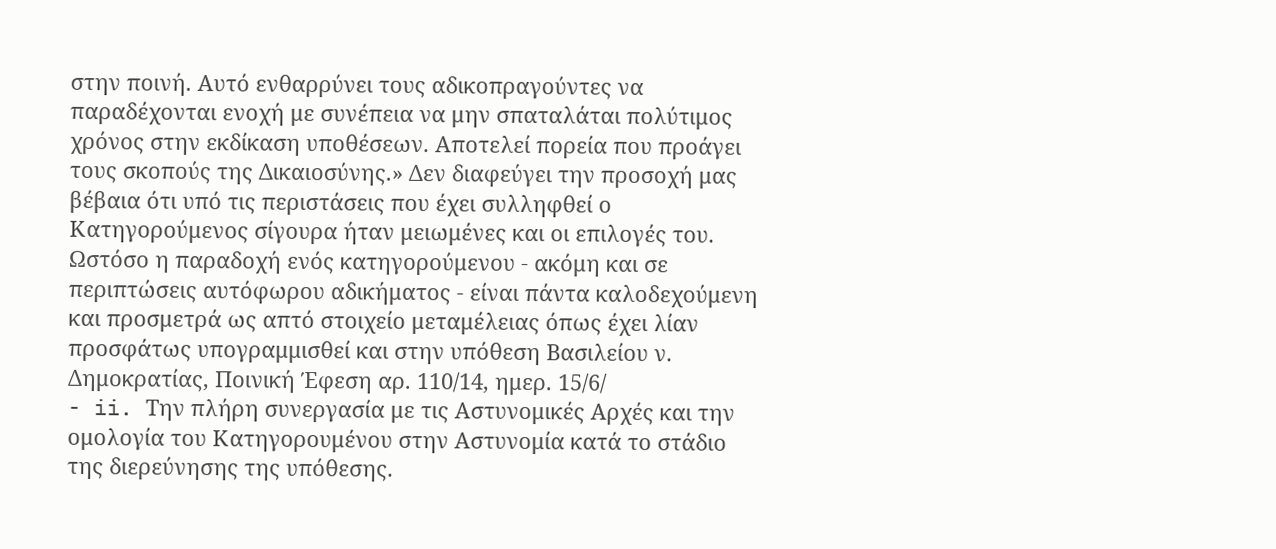στην ποινή. Αυτό ενθαρρύνει τους αδικοπραγούντες να παραδέχονται ενοχή με συνέπεια να μην σπαταλάται πολύτιμος χρόνος στην εκδίκαση υποθέσεων. Αποτελεί πορεία που προάγει τους σκοπούς της Δικαιοσύνης.» Δεν διαφεύγει την προσοχή μας βέβαια ότι υπό τις περιστάσεις που έχει συλληφθεί ο Κατηγορούμενος σίγουρα ήταν μειωμένες και οι επιλογές του. Ωστόσο η παραδοχή ενός κατηγορούμενου - ακόμη και σε περιπτώσεις αυτόφωρου αδικήματος - είναι πάντα καλοδεχούμενη και προσμετρά ως απτό στοιχείο μεταμέλειας όπως έχει λίαν προσφάτως υπογραμμισθεί και στην υπόθεση Βασιλείου ν. Δημοκρατίας, Ποινική Έφεση αρ. 110/14, ημερ. 15/6/
- ii. Την πλήρη συνεργασία με τις Αστυνομικές Αρχές και την ομολογία του Κατηγορουμένου στην Αστυνομία κατά το στάδιο της διερεύνησης της υπόθεσης.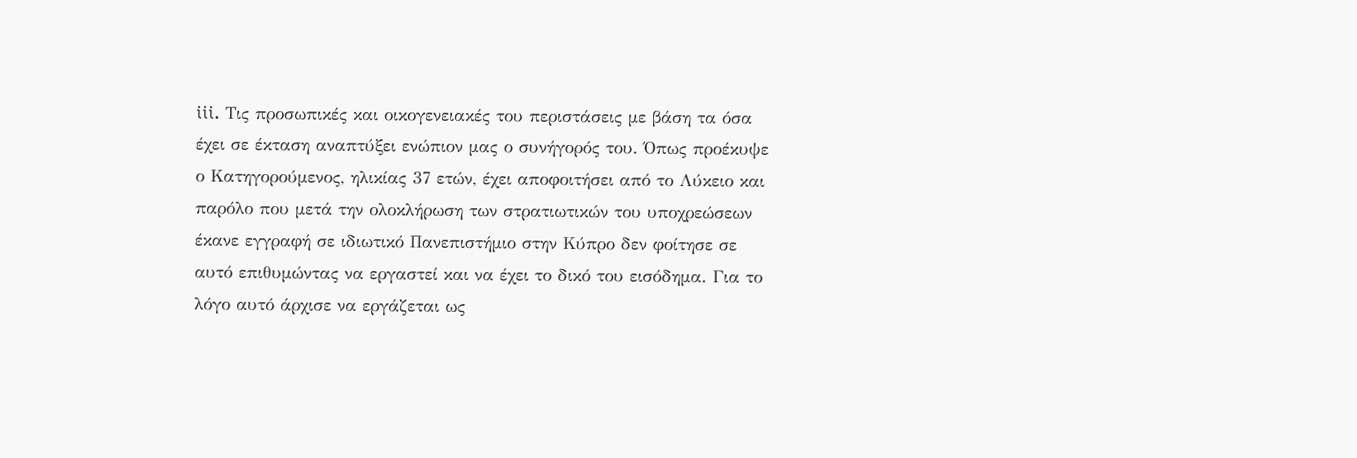iii. Τις προσωπικές και οικογενειακές του περιστάσεις με βάση τα όσα έχει σε έκταση αναπτύξει ενώπιον μας ο συνήγορός του. Όπως προέκυψε ο Κατηγορούμενος, ηλικίας 37 ετών, έχει αποφοιτήσει από το Λύκειο και παρόλο που μετά την ολοκλήρωση των στρατιωτικών του υποχρεώσεων έκανε εγγραφή σε ιδιωτικό Πανεπιστήμιο στην Κύπρο δεν φοίτησε σε αυτό επιθυμώντας να εργαστεί και να έχει το δικό του εισόδημα. Για το λόγο αυτό άρχισε να εργάζεται ως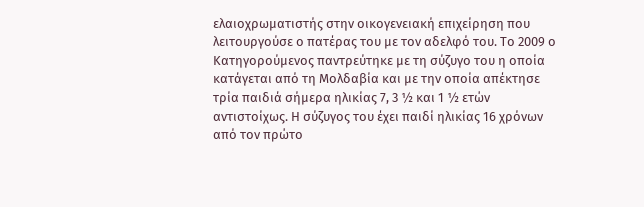ελαιοχρωματιστής στην οικογενειακή επιχείρηση που λειτουργούσε ο πατέρας του με τον αδελφό του. Το 2009 ο Κατηγορούμενος παντρεύτηκε με τη σύζυγο του η οποία κατάγεται από τη Μολδαβία και με την οποία απέκτησε τρία παιδιά σήμερα ηλικίας 7, 3 ½ και 1 ½ ετών αντιστοίχως. Η σύζυγος του έχει παιδί ηλικίας 16 χρόνων από τον πρώτο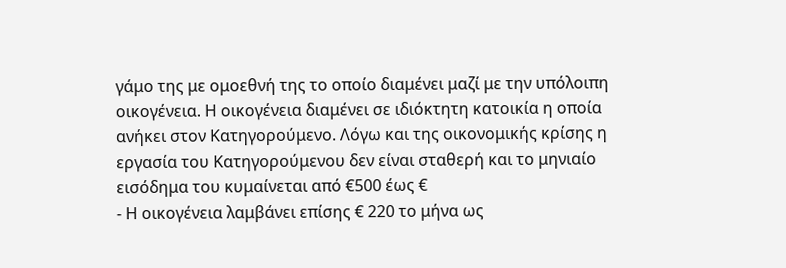γάμο της με ομοεθνή της το οποίο διαμένει μαζί με την υπόλοιπη οικογένεια. Η οικογένεια διαμένει σε ιδιόκτητη κατοικία η οποία ανήκει στον Κατηγορούμενο. Λόγω και της οικονομικής κρίσης η εργασία του Κατηγορούμενου δεν είναι σταθερή και το μηνιαίο εισόδημα του κυμαίνεται από €500 έως €
- Η οικογένεια λαμβάνει επίσης € 220 το μήνα ως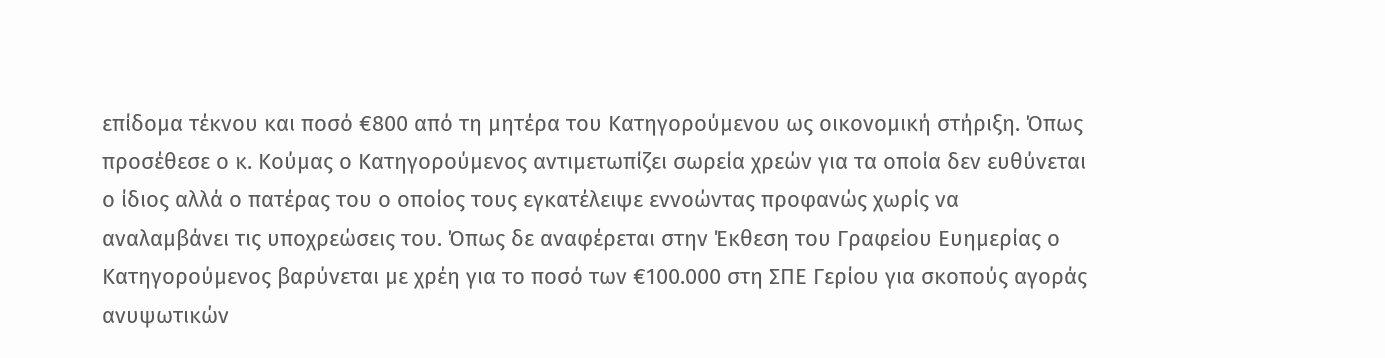επίδομα τέκνου και ποσό €800 από τη μητέρα του Κατηγορούμενου ως οικονομική στήριξη. Όπως προσέθεσε ο κ. Κούμας ο Κατηγορούμενος αντιμετωπίζει σωρεία χρεών για τα οποία δεν ευθύνεται ο ίδιος αλλά ο πατέρας του ο οποίος τους εγκατέλειψε εννοώντας προφανώς χωρίς να αναλαμβάνει τις υποχρεώσεις του. Όπως δε αναφέρεται στην Έκθεση του Γραφείου Ευημερίας ο Κατηγορούμενος βαρύνεται με χρέη για το ποσό των €100.000 στη ΣΠΕ Γερίου για σκοπούς αγοράς ανυψωτικών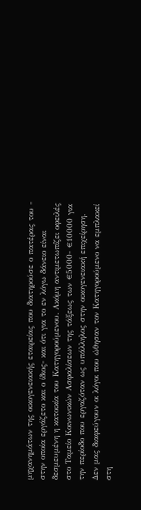μηχανημάτων της οικογενειακής εταιρείας που διατηρούσε ο πατέρας του - στην οποία εργάζετο και ο ίδιος- και ότι για το εν λόγω δάνειο είναι δεσμευμένη η κατοικία του Κατηγορούμενου. Ακόμη αντιμετωπίζει οφειλές στο Ταμείο Κοινωνικών Ασφαλίσεων της τάξεως των €5000- €10000 για την περίοδο που εργαζόταν ως υπάλληλος στην οικογενειακή επιχείρηση. Δεν μας διαφεύγουν οι λόγοι που ώθησαν τον Κατηγορούμενο να εμπλακεί στη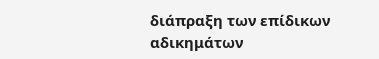διάπραξη των επίδικων αδικημάτων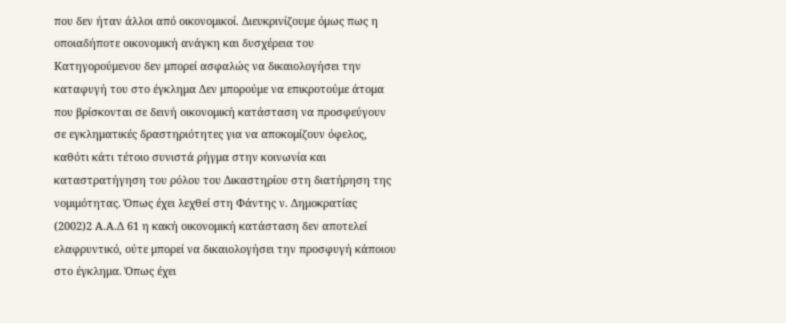που δεν ήταν άλλοι από οικονομικοί. Διευκρινίζουμε όμως πως η οποιαδήποτε οικονομική ανάγκη και δυσχέρεια του Κατηγορούμενου δεν μπορεί ασφαλώς να δικαιολογήσει την καταφυγή του στο έγκλημα Δεν μπορούμε να επικροτούμε άτομα που βρίσκονται σε δεινή οικονομική κατάσταση να προσφεύγουν σε εγκληματικές δραστηριότητες για να αποκομίζουν όφελος, καθότι κάτι τέτοιο συνιστά ρήγμα στην κοινωνία και καταστρατήγηση του ρόλου του Δικαστηρίου στη διατήρηση της νομιμότητας. Όπως έχει λεχθεί στη Φάντης ν. Δημοκρατίας
(2002)2 Α.Α.Δ 61 η κακή οικονομική κατάσταση δεν αποτελεί ελαφρυντικό, ούτε μπορεί να δικαιολογήσει την προσφυγή κάποιου στο έγκλημα. Όπως έχει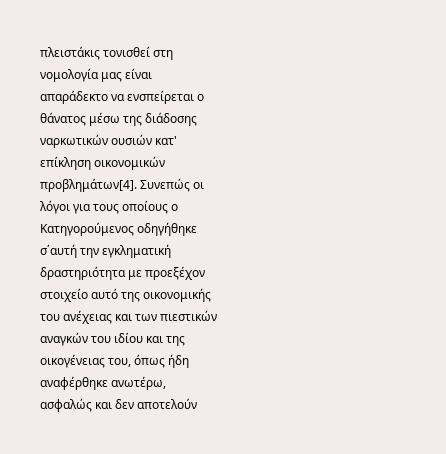πλειστάκις τονισθεί στη νομολογία μας είναι απαράδεκτο να ενσπείρεται ο θάνατος μέσω της διάδοσης ναρκωτικών ουσιών κατ' επίκληση οικονομικών προβλημάτων[4]. Συνεπώς οι λόγοι για τους οποίους ο Κατηγορούμενος οδηγήθηκε σ΄αυτή την εγκληματική δραστηριότητα με προεξέχον στοιχείο αυτό της οικονομικής του ανέχειας και των πιεστικών αναγκών του ιδίου και της οικογένειας του, όπως ήδη αναφέρθηκε ανωτέρω, ασφαλώς και δεν αποτελούν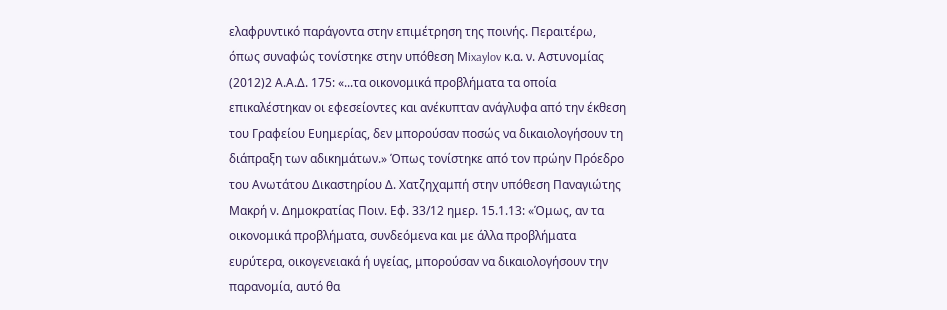ελαφρυντικό παράγοντα στην επιμέτρηση της ποινής. Περαιτέρω, όπως συναφώς τονίστηκε στην υπόθεση Μixaylov κ.α. ν. Αστυνομίας
(2012)2 Α.Α.Δ. 175: «...τα οικονομικά προβλήματα τα οποία επικαλέστηκαν οι εφεσείοντες και ανέκυπταν ανάγλυφα από την έκθεση του Γραφείου Ευημερίας, δεν μπορούσαν ποσώς να δικαιολογήσουν τη διάπραξη των αδικημάτων.» Όπως τονίστηκε από τον πρώην Πρόεδρο του Ανωτάτου Δικαστηρίου Δ. Χατζηχαμπή στην υπόθεση Παναγιώτης Μακρή ν. Δημοκρατίας Ποιν. Εφ. 33/12 ημερ. 15.1.13: «Όμως, αν τα οικονομικά προβλήματα, συνδεόμενα και με άλλα προβλήματα ευρύτερα, οικογενειακά ή υγείας, μπορούσαν να δικαιολογήσουν την παρανομία, αυτό θα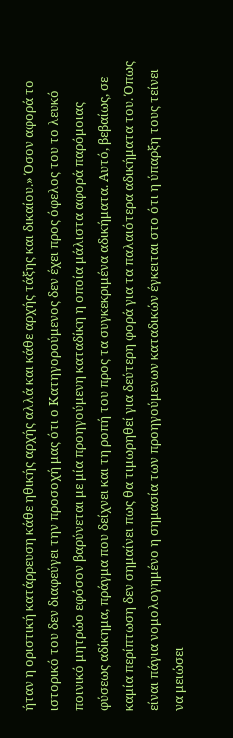ήταν η οριστική κατάρρευση κάθε ηθικής αρχής αλλά και κάθε αρχής τάξης και δικαίου.» Όσον αφορά το ιστορικό του δεν διαφεύγει την προσοχή μας ότι ο Κατηγορούμενος δεν έχει προς όφελος του το λευκό ποινικό μητρώο εφόσον βαρύνεται με μία προηγούμενη καταδίκη η οποία μάλιστα αφορά παρόμοιας φύσεως αδίκημα, πράγμα που δείχνει και τη ροπή του προς τα συγκεκριμένα αδικήματα. Αυτό, βεβαίως, σε καμία περίπτωση δεν σημαίνει πως θα τιμωρηθεί για δεύτερη φορά για τα παλαιότερα αδικήματα του. Όπως είναι πάγια νομολογημένο η σημασία των προηγούμενων καταδικών έγκειται στο ότι η ύπαρξη τους τείνει να μειώσει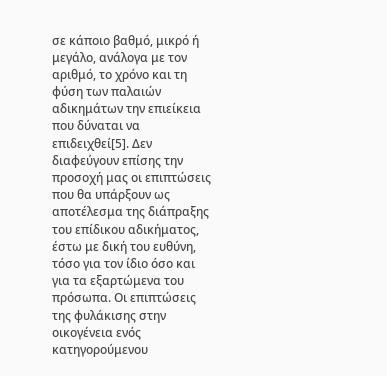σε κάποιο βαθμό, μικρό ή μεγάλο, ανάλογα με τον αριθμό, το χρόνο και τη φύση των παλαιών αδικημάτων την επιείκεια που δύναται να επιδειχθεί[5]. Δεν διαφεύγουν επίσης την προσοχή μας οι επιπτώσεις που θα υπάρξουν ως αποτέλεσμα της διάπραξης του επίδικου αδικήματος, έστω με δική του ευθύνη, τόσο για τον ίδιο όσο και για τα εξαρτώμενα του πρόσωπα. Οι επιπτώσεις της φυλάκισης στην οικογένεια ενός κατηγορούμενου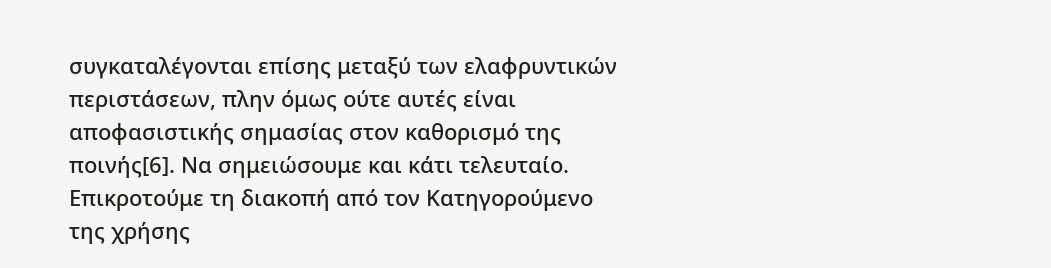συγκαταλέγονται επίσης μεταξύ των ελαφρυντικών περιστάσεων, πλην όμως ούτε αυτές είναι αποφασιστικής σημασίας στον καθορισμό της ποινής[6]. Να σημειώσουμε και κάτι τελευταίο. Επικροτούμε τη διακοπή από τον Κατηγορούμενο της χρήσης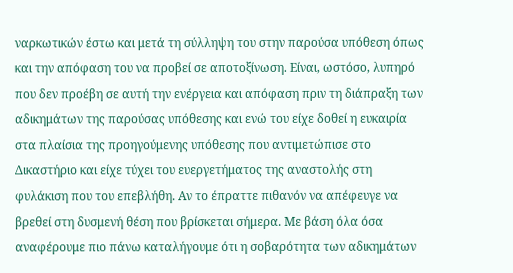ναρκωτικών έστω και μετά τη σύλληψη του στην παρούσα υπόθεση όπως και την απόφαση του να προβεί σε αποτοξίνωση. Είναι, ωστόσο, λυπηρό που δεν προέβη σε αυτή την ενέργεια και απόφαση πριν τη διάπραξη των αδικημάτων της παρούσας υπόθεσης και ενώ του είχε δοθεί η ευκαιρία στα πλαίσια της προηγούμενης υπόθεσης που αντιμετώπισε στο Δικαστήριο και είχε τύχει του ευεργετήματος της αναστολής στη φυλάκιση που του επεβλήθη. Αν το έπραττε πιθανόν να απέφευγε να βρεθεί στη δυσμενή θέση που βρίσκεται σήμερα. Με βάση όλα όσα αναφέρουμε πιο πάνω καταλήγουμε ότι η σοβαρότητα των αδικημάτων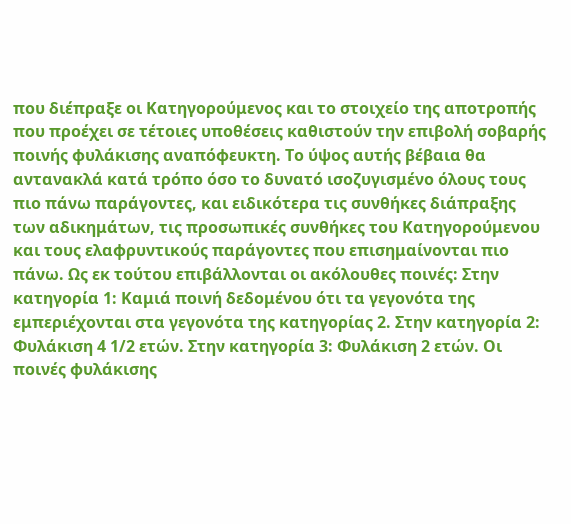που διέπραξε οι Κατηγορούμενος και το στοιχείο της αποτροπής που προέχει σε τέτοιες υποθέσεις καθιστούν την επιβολή σοβαρής ποινής φυλάκισης αναπόφευκτη. Το ύψος αυτής βέβαια θα αντανακλά κατά τρόπο όσο το δυνατό ισοζυγισμένο όλους τους πιο πάνω παράγοντες, και ειδικότερα τις συνθήκες διάπραξης των αδικημάτων, τις προσωπικές συνθήκες του Κατηγορούμενου και τους ελαφρυντικούς παράγοντες που επισημαίνονται πιο πάνω. Ως εκ τούτου επιβάλλονται οι ακόλουθες ποινές: Στην κατηγορία 1: Καμιά ποινή δεδομένου ότι τα γεγονότα της εμπεριέχονται στα γεγονότα της κατηγορίας 2. Στην κατηγορία 2: Φυλάκιση 4 1/2 ετών. Στην κατηγορία 3: Φυλάκιση 2 ετών. Οι ποινές φυλάκισης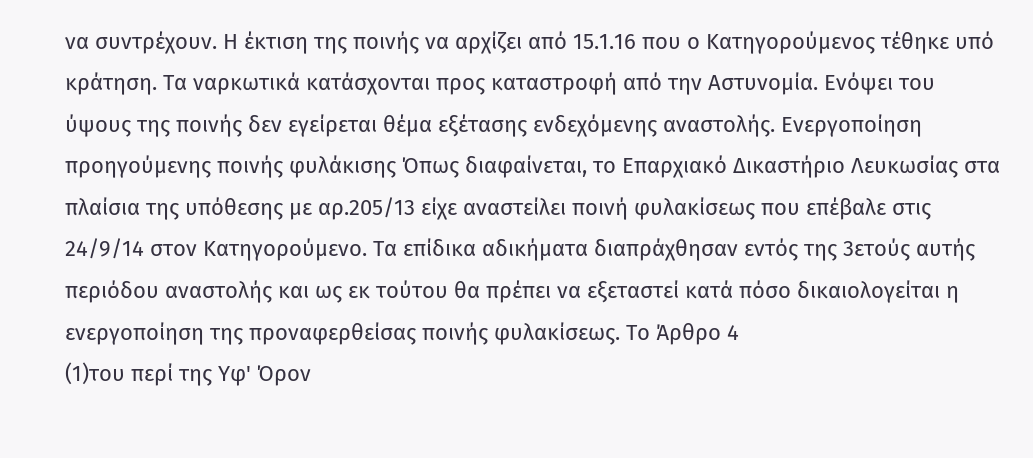να συντρέχουν. Η έκτιση της ποινής να αρχίζει από 15.1.16 που ο Κατηγορούμενος τέθηκε υπό κράτηση. Τα ναρκωτικά κατάσχονται προς καταστροφή από την Αστυνομία. Ενόψει του ύψους της ποινής δεν εγείρεται θέμα εξέτασης ενδεχόμενης αναστολής. Ενεργοποίηση προηγούμενης ποινής φυλάκισης Όπως διαφαίνεται, το Επαρχιακό Δικαστήριο Λευκωσίας στα πλαίσια της υπόθεσης με αρ.205/13 είχε αναστείλει ποινή φυλακίσεως που επέβαλε στις 24/9/14 στον Κατηγορούμενο. Τα επίδικα αδικήματα διαπράχθησαν εντός της 3ετούς αυτής περιόδου αναστολής και ως εκ τούτου θα πρέπει να εξεταστεί κατά πόσο δικαιολογείται η ενεργοποίηση της προναφερθείσας ποινής φυλακίσεως. Το Άρθρο 4
(1)του περί της Υφ' Όρον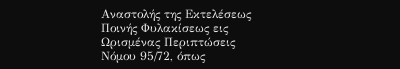Αναστολής της Εκτελέσεως Ποινής Φυλακίσεως εις Ωρισμένας Περιπτώσεις Νόμου 95/72, όπως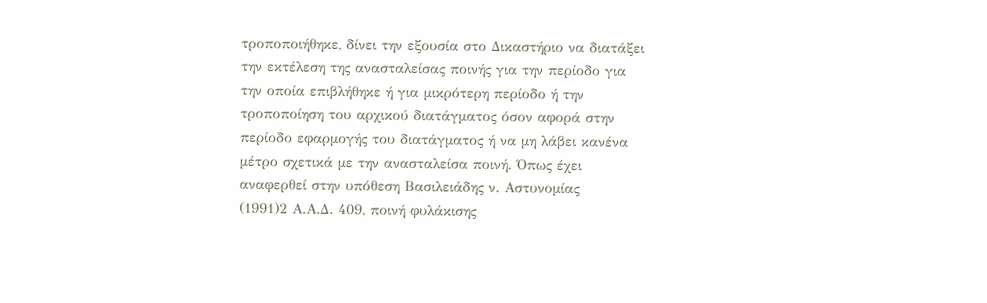τροποποιήθηκε, δίνει την εξουσία στο Δικαστήριο να διατάξει την εκτέλεση της ανασταλείσας ποινής για την περίοδο για την οποία επιβλήθηκε ή για μικρότερη περίοδο ή την τροποποίηση του αρχικού διατάγματος όσον αφορά στην περίοδο εφαρμογής του διατάγματος ή να μη λάβει κανένα μέτρο σχετικά με την ανασταλείσα ποινή. Όπως έχει αναφερθεί στην υπόθεση Βασιλειάδης ν. Αστυνομίας
(1991)2 Α.Α.Δ. 409, ποινή φυλάκισης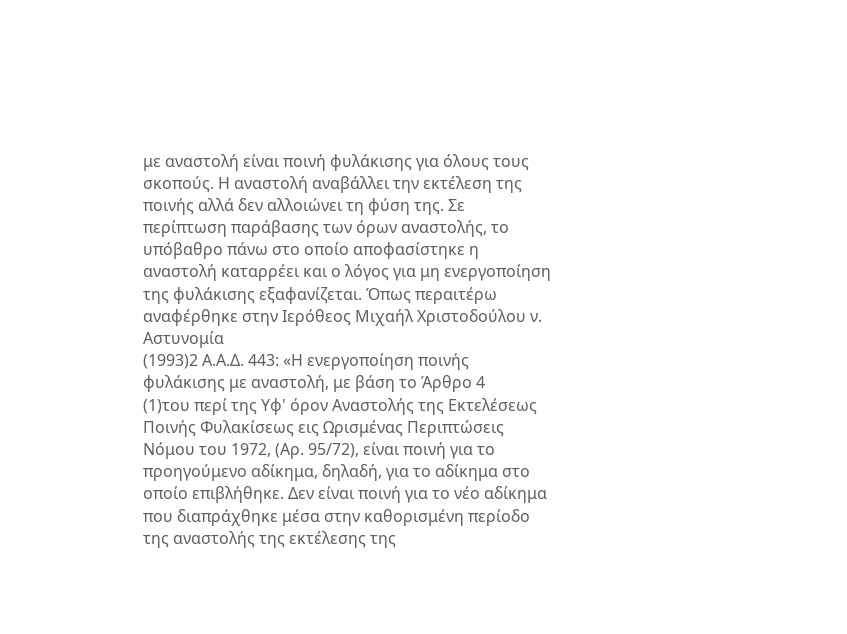με αναστολή είναι ποινή φυλάκισης για όλους τους σκοπούς. Η αναστολή αναβάλλει την εκτέλεση της ποινής αλλά δεν αλλοιώνει τη φύση της. Σε περίπτωση παράβασης των όρων αναστολής, το υπόβαθρο πάνω στο οποίο αποφασίστηκε η αναστολή καταρρέει και ο λόγος για μη ενεργοποίηση της φυλάκισης εξαφανίζεται. Όπως περαιτέρω αναφέρθηκε στην Ιερόθεος Μιχαήλ Χριστοδούλου ν. Αστυνομία
(1993)2 Α.Α.Δ. 443: «Η ενεργοποίηση ποινής φυλάκισης με αναστολή, με βάση το Άρθρο 4
(1)του περί της Υφ' όρον Αναστολής της Εκτελέσεως Ποινής Φυλακίσεως εις Ωρισμένας Περιπτώσεις Νόμου του 1972, (Αρ. 95/72), είναι ποινή για το προηγούμενο αδίκημα, δηλαδή, για το αδίκημα στο οποίο επιβλήθηκε. Δεν είναι ποινή για το νέο αδίκημα που διαπράχθηκε μέσα στην καθορισμένη περίοδο της αναστολής της εκτέλεσης της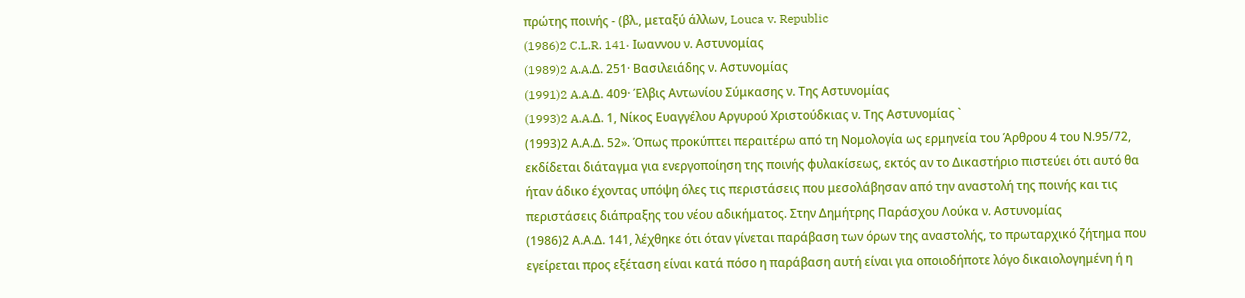πρώτης ποινής - (βλ., μεταξύ άλλων, Louca v. Republic
(1986)2 C.L.R. 141· Ιωαννου ν. Αστυνομίας
(1989)2 A.A.Δ. 251· Βασιλειάδης ν. Αστυνομίας
(1991)2 A.A.Δ. 409· Έλβις Αντωνίου Σύμκασης ν. Της Αστυνομίας
(1993)2 A.A.Δ. 1, Νίκος Ευαγγέλου Αργυρού Χριστούδκιας ν. Της Αστυνομίας `
(1993)2 Α.Α.Δ. 52». Όπως προκύπτει περαιτέρω από τη Νομολογία ως ερμηνεία του Άρθρου 4 του Ν.95/72, εκδίδεται διάταγμα για ενεργοποίηση της ποινής φυλακίσεως, εκτός αν το Δικαστήριο πιστεύει ότι αυτό θα ήταν άδικο έχοντας υπόψη όλες τις περιστάσεις που μεσολάβησαν από την αναστολή της ποινής και τις περιστάσεις διάπραξης του νέου αδικήματος. Στην Δημήτρης Παράσχου Λούκα ν. Αστυνομίας
(1986)2 Α.Α.Δ. 141, λέχθηκε ότι όταν γίνεται παράβαση των όρων της αναστολής, το πρωταρχικό ζήτημα που εγείρεται προς εξέταση είναι κατά πόσο η παράβαση αυτή είναι για οποιοδήποτε λόγο δικαιολογημένη ή η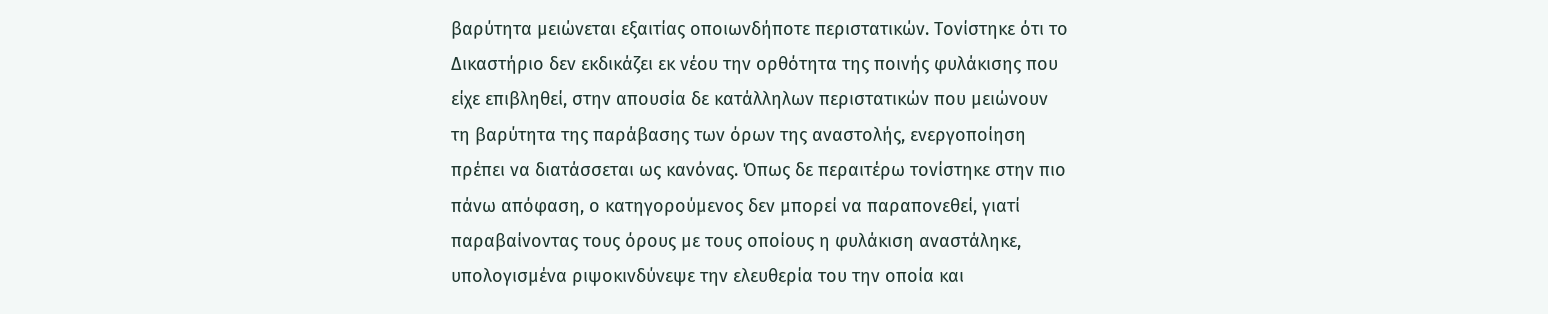βαρύτητα μειώνεται εξαιτίας οποιωνδήποτε περιστατικών. Τονίστηκε ότι το Δικαστήριο δεν εκδικάζει εκ νέου την ορθότητα της ποινής φυλάκισης που είχε επιβληθεί, στην απουσία δε κατάλληλων περιστατικών που μειώνουν τη βαρύτητα της παράβασης των όρων της αναστολής, ενεργοποίηση πρέπει να διατάσσεται ως κανόνας. Όπως δε περαιτέρω τονίστηκε στην πιο πάνω απόφαση, ο κατηγορούμενος δεν μπορεί να παραπονεθεί, γιατί παραβαίνοντας τους όρους με τους οποίους η φυλάκιση αναστάληκε, υπολογισμένα ριψοκινδύνεψε την ελευθερία του την οποία και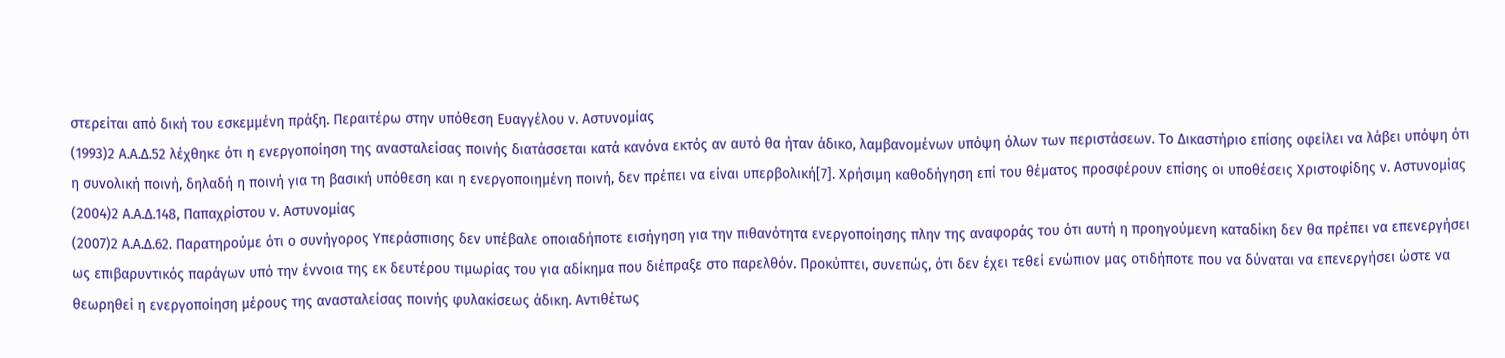στερείται από δική του εσκεμμένη πράξη. Περαιτέρω στην υπόθεση Ευαγγέλου ν. Αστυνομίας
(1993)2 Α.Α.Δ.52 λέχθηκε ότι η ενεργοποίηση της ανασταλείσας ποινής διατάσσεται κατά κανόνα εκτός αν αυτό θα ήταν άδικο, λαμβανομένων υπόψη όλων των περιστάσεων. Το Δικαστήριο επίσης οφείλει να λάβει υπόψη ότι η συνολική ποινή, δηλαδή η ποινή για τη βασική υπόθεση και η ενεργοποιημένη ποινή, δεν πρέπει να είναι υπερβολική[7]. Χρήσιμη καθοδήγηση επί του θέματος προσφέρουν επίσης οι υποθέσεις Χριστοφίδης ν. Αστυνομίας
(2004)2 Α.Α.Δ.148, Παπαχρίστου ν. Αστυνομίας
(2007)2 Α.Α.Δ.62. Παρατηρούμε ότι ο συνήγορος Υπεράσπισης δεν υπέβαλε οποιαδήποτε εισήγηση για την πιθανότητα ενεργοποίησης πλην της αναφοράς του ότι αυτή η προηγούμενη καταδίκη δεν θα πρέπει να επενεργήσει ως επιβαρυντικός παράγων υπό την έννοια της εκ δευτέρου τιμωρίας του για αδίκημα που διέπραξε στο παρελθόν. Προκύπτει, συνεπώς, ότι δεν έχει τεθεί ενώπιον μας οτιδήποτε που να δύναται να επενεργήσει ώστε να θεωρηθεί η ενεργοποίηση μέρους της ανασταλείσας ποινής φυλακίσεως άδικη. Αντιθέτως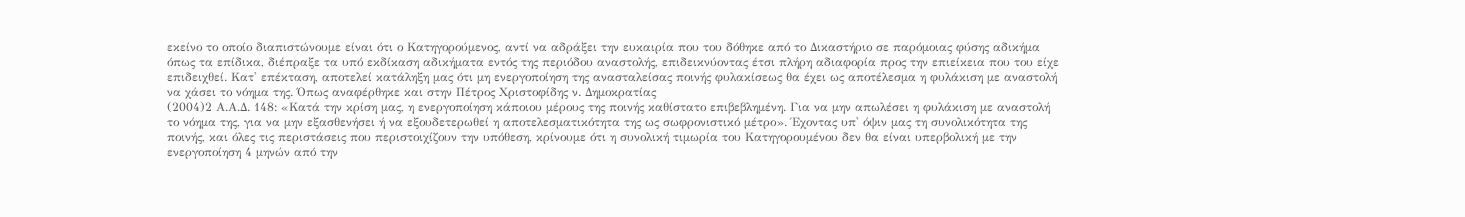εκείνο το οποίο διαπιστώνουμε είναι ότι ο Κατηγορούμενος, αντί να αδράξει την ευκαιρία που του δόθηκε από το Δικαστήριο σε παρόμοιας φύσης αδικήμα όπως τα επίδικα, διέπραξε τα υπό εκδίκαση αδικήματα εντός της περιόδου αναστολής, επιδεικνύοντας έτσι πλήρη αδιαφορία προς την επιείκεια που του είχε επιδειχθεί. Κατ' επέκταση, αποτελεί κατάληξη μας ότι μη ενεργοποίηση της ανασταλείσας ποινής φυλακίσεως θα έχει ως αποτέλεσμα η φυλάκιση με αναστολή να χάσει το νόημα της. Όπως αναφέρθηκε και στην Πέτρος Χριστοφίδης ν. Δημοκρατίας
(2004)2 Α.Α.Δ. 148: «Κατά την κρίση μας, η ενεργοποίηση κάποιου μέρους της ποινής καθίστατο επιβεβλημένη. Για να μην απωλέσει η φυλάκιση με αναστολή το νόημα της, για να μην εξασθενήσει ή να εξουδετερωθεί η αποτελεσματικότητα της ως σωφρονιστικό μέτρο». Έχοντας υπ' όψιν μας τη συνολικότητα της ποινής, και όλες τις περιστάσεις που περιστοιχίζουν την υπόθεση, κρίνουμε ότι η συνολική τιμωρία του Κατηγορουμένου δεν θα είναι υπερβολική με την ενεργοποίηση 4 μηνών από την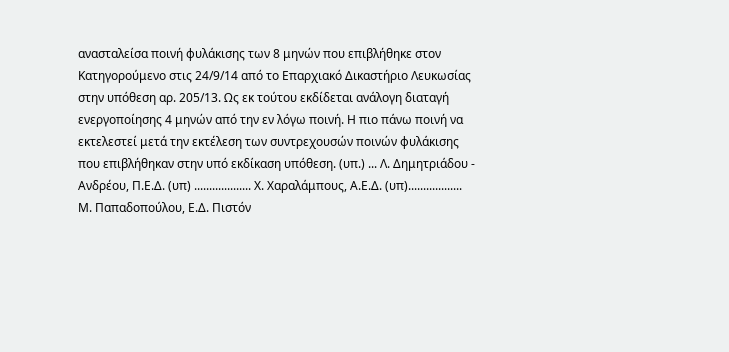ανασταλείσα ποινή φυλάκισης των 8 μηνών που επιβλήθηκε στον Κατηγορούμενο στις 24/9/14 από το Επαρχιακό Δικαστήριο Λευκωσίας στην υπόθεση αρ. 205/13. Ως εκ τούτου εκδίδεται ανάλογη διαταγή ενεργοποίησης 4 μηνών από την εν λόγω ποινή. Η πιο πάνω ποινή να εκτελεστεί μετά την εκτέλεση των συντρεχουσών ποινών φυλάκισης που επιβλήθηκαν στην υπό εκδίκαση υπόθεση. (υπ.) ... Λ. Δημητριάδου - Ανδρέου, Π.Ε.Δ. (υπ) ................... Χ. Χαραλάμπους, Α.Ε.Δ. (υπ).................. Μ. Παπαδοπούλου, Ε.Δ. Πιστόν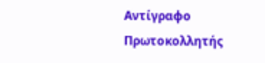Αντίγραφο Πρωτοκολλητής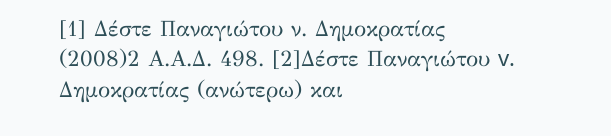[1] Δέστε Παναγιώτου ν. Δημοκρατίας
(2008)2 Α.Α.Δ. 498. [2]Δέστε Παναγιώτου v. Δημοκρατίας (ανώτερω) και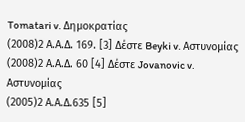Tomatari v. Δημοκρατίας
(2008)2 Α.Α.Δ. 169. [3] Δέστε Beyki v. Αστυνομίας
(2008)2 Α.Α.Δ. 60 [4] Δέστε Jovanovic v. Αστυνομίας
(2005)2 Α.Α.Δ.635 [5]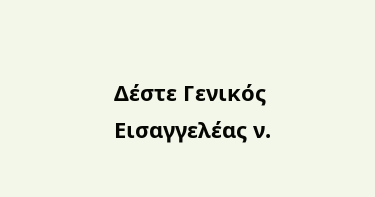Δέστε Γενικός Εισαγγελέας ν.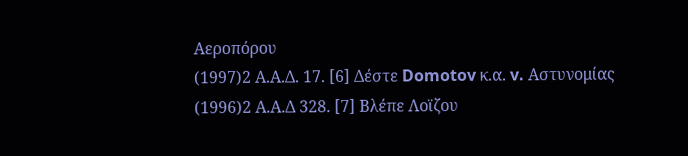Αεροπόρου
(1997)2 Α.Α.Δ. 17. [6] Δέστε Domotov κ.α. v. Αστυνομίας
(1996)2 Α.Α.Δ 328. [7] Βλέπε Λοϊζου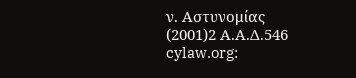ν. Αστυνομίας
(2001)2 Α.Α.Δ.546 cylaw.org: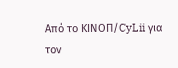Από το ΚΙΝOΠ/CyLii για τον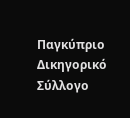Παγκύπριο Δικηγορικό Σύλλογο